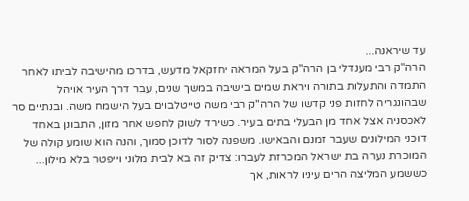עד שיראנה...
הרה"ק רבי מענדלי בן הרה"ק בעל המראה יחזקאל מדעש, בדרכו מהישיבה לביתו לאחר התמדה והתעלות בתורה ויראת שמים בישיבה במשך שנים, עבר דרך העיר אויהל שבהונגריה לחזות פני קדשו של הרה"ק רבי משה טייטלבוים בעל הישמח משה. ובנתיים סר לאכסניה אצל אחד מן הבעלי בתים בעיר. כשירד לשוק לחפש אחר מזון, התבונן באחד דוכני המילונים שעבר זמנם והבאישו. משפנה לסור לדוכן סמוך, והנה הוא שומע קולה של המוכרת נערה בת ישראל המכרזת לעברו: צדיק זה בא לבית מלוני וייפטר בלא מילון... כששמע המליצה הרים עיניו לראות, אך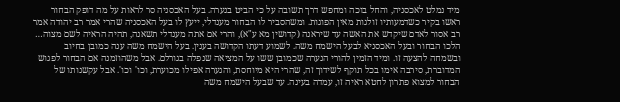מיד נמלט לאכסניה, והחל בוכה ומחפש דרך תשובה על כי הביט בנערה. בעל האכסניה סר לראות על מה דופק הבחור ראשו בקיר כשדמעותיו זולגות מאין הפוגות. ומשהסביר לו הבחור מענדלי, ייעץ לו בעל האכסניה שהרי אמר רב יהודה אמר רב אסור לאדם שיקדש את האשה עד שיראנה (קדושין מא ע"א), והרי אם אתה מענדלי תשאנה, תהיה הראיה לשם מצוה… הלכו הבחור ובעל האכסניא לבעל הישמח משה. לשמוע דעתו הקדושה בענין. בעל הישמח משה ענה כמובן בחיוב ובשמחה להצעה זו. ומיד הזמין להורי הנערה שכמובן ששו על המציאה שנפלה בגורלם. אבל משהוזמנה אם הבחור לפגוש המדוברת, סירבה אימו בכל תוקף לשידוך זה, שהרי היא מיוחסת, והנערה אפילו מכוערת, וכו' וכו'. אבל עקשנותו של הבחור למצוא פתרון לחטא ראיה זו, עמדה בעינה. עד שבעל הישמח משה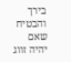בירך והבטיח שאם יהיה זווג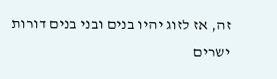זה, אז לזוג יהיו בנים ובני בנים דורות ישרים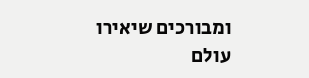ומבורכים שיאירו עולם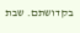בקדושתם. שבת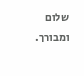שלום ומבורך.